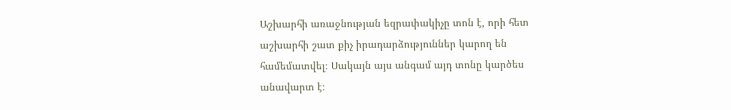Աշխարհի առաջնության եզրափակիչը տոն է, որի հետ աշխարհի շատ քիչ իրադարձություններ կարող են համեմատվել։ Սակայն այս անգամ այդ տոնը կարծես անավարտ է։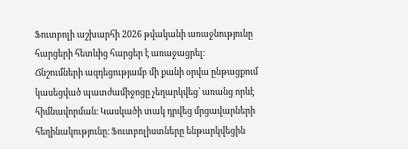Ֆուտբոլի աշխարհի 2026 թվականի առաջնությունը հարցերի հետևից հարցեր է առաջացրել։
Ճնշումների ազդեցությամբ մի քանի օրվա ընթացքում կասեցված պատժամիջոցը չեղարկվեց՝ առանց որևէ հիմնավորման։ Կասկածի տակ դրվեց մրցավարների հեղինակությունը։ Ֆուտբոլիստները ենթարկվեցին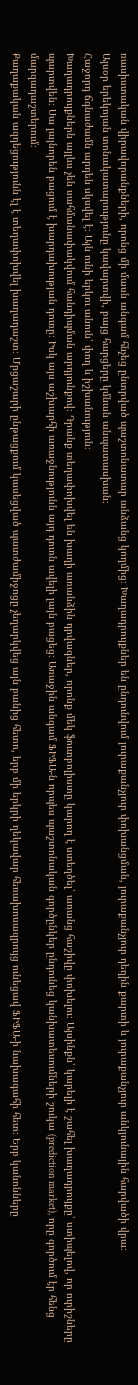ռասիստական վիրավորանքների, որոնց մի մասն անգամ հնչեց ընտրված պաշտոնատար անձանց կողմից։ Խաղադրույքներ են ընդունվում յուրաքանչյուր փոխանցման, յուրաքանչյուր դեղին քարտի և յուրաքանչյուր անկյունային հարվածի վրա։
Այսօր երեկոյան տոնակատարությունը կավարտվի, բայց հարցերը կմնան անպատասխան։
Հաջորդ ճգնաժամն արդեն սկսվել է։ Այն ունի երկու անուն՝ փող և իշխանություն։
Խաղադրույքներն այլևս չեն սահմանափակվում հանդիպման արդյունքով։ Դրանք տեղափոխվել են խաղի առանձին դրվագներ, որոնք մեկ ֆուտբոլիստը կարող է ստեղծել՝ առանց հաշիվը փոխելու։ Այսինքն՝ կարելի է շահել խաղադրույքը՝ ստիպելով, որ ուրիշները պարտվեն։ Սա լայնորեն բացում է խարդախության դուռը։ Իսկ այս աշխարհի առաջնությունն այդ դուռն ավելի լայն բացեց։ Առաջին անգամ ՖԻՖԱ-ն որպես պաշտոնական գործընկեր ընդունեց կանխատեսումների շուկա (prediction market), որը գործում էր հենց մարզադաշտերում։
Քաղաքական ազդեցությունն էլ է տեղափոխվել խաղադաշտ։ Մրցաշարի ընթացքում կասեցված պատժամիջոցը չեղարկվեց այն բանից հետո, երբ մի երկրի ղեկավար հեռախոսազրույց ունեցավ ՖԻՖԱ-ի նախագահի հետ։ Երբ կանոնները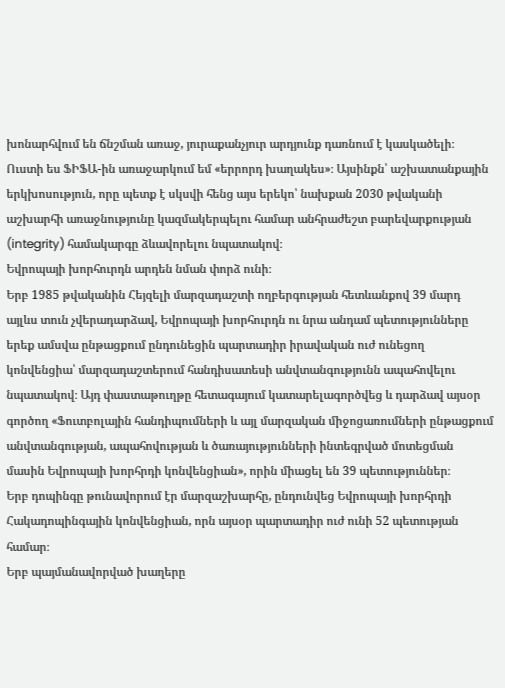խոնարհվում են ճնշման առաջ, յուրաքանչյուր արդյունք դառնում է կասկածելի։
Ուստի ես ՖԻՖԱ-ին առաջարկում եմ «երրորդ խաղակես»։ Այսինքն՝ աշխատանքային երկխոսություն, որը պետք է սկսվի հենց այս երեկո՝ նախքան 2030 թվականի աշխարհի առաջնությունը կազմակերպելու համար անհրաժեշտ բարեվարքության (integrity) համակարգը ձևավորելու նպատակով։
Եվրոպայի խորհուրդն արդեն նման փորձ ունի։
Երբ 1985 թվականին Հեյզելի մարզադաշտի ողբերգության հետևանքով 39 մարդ այլևս տուն չվերադարձավ, Եվրոպայի խորհուրդն ու նրա անդամ պետությունները երեք ամսվա ընթացքում ընդունեցին պարտադիր իրավական ուժ ունեցող կոնվենցիա՝ մարզադաշտերում հանդիսատեսի անվտանգությունն ապահովելու նպատակով։ Այդ փաստաթուղթը հետագայում կատարելագործվեց և դարձավ այսօր գործող «Ֆուտբոլային հանդիպումների և այլ մարզական միջոցառումների ընթացքում անվտանգության, ապահովության և ծառայությունների ինտեգրված մոտեցման մասին Եվրոպայի խորհրդի կոնվենցիան», որին միացել են 39 պետություններ։
Երբ դոպինգը թունավորում էր մարզաշխարհը, ընդունվեց Եվրոպայի խորհրդի Հակադոպինգային կոնվենցիան, որն այսօր պարտադիր ուժ ունի 52 պետության համար։
Երբ պայմանավորված խաղերը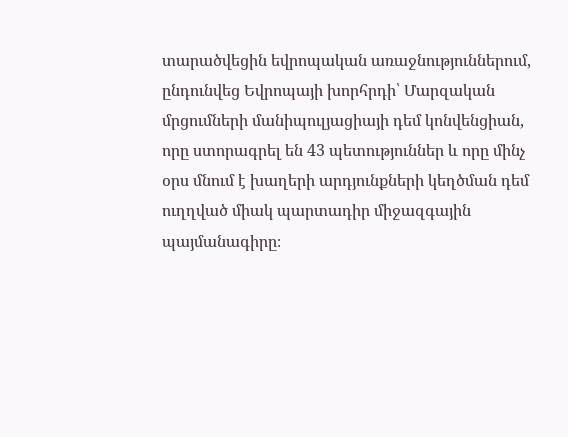տարածվեցին եվրոպական առաջնություններում, ընդունվեց Եվրոպայի խորհրդի՝ Մարզական մրցումների մանիպուլյացիայի դեմ կոնվենցիան, որը ստորագրել են 43 պետություններ և որը մինչ օրս մնում է խաղերի արդյունքների կեղծման դեմ ուղղված միակ պարտադիր միջազգային պայմանագիրը։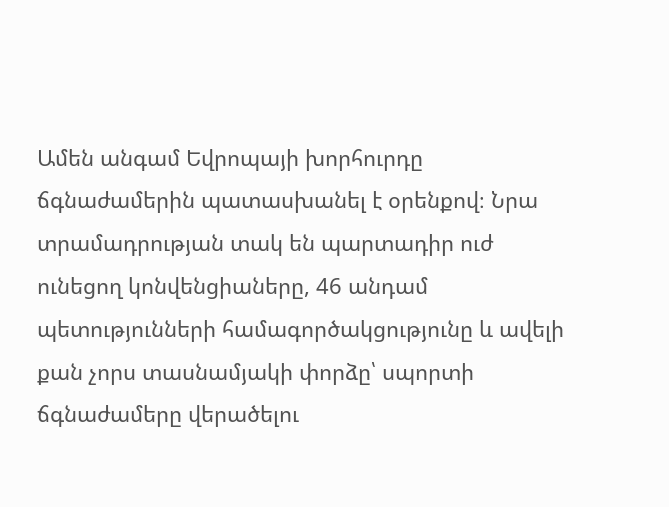Ամեն անգամ Եվրոպայի խորհուրդը ճգնաժամերին պատասխանել է օրենքով։ Նրա տրամադրության տակ են պարտադիր ուժ ունեցող կոնվենցիաները, 46 անդամ պետությունների համագործակցությունը և ավելի քան չորս տասնամյակի փորձը՝ սպորտի ճգնաժամերը վերածելու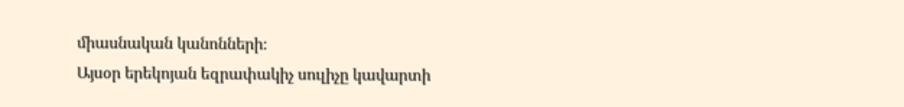միասնական կանոնների։
Այսօր երեկոյան եզրափակիչ սուլիչը կավարտի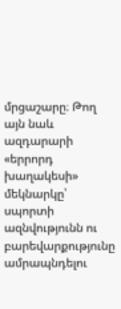մրցաշարը։ Թող այն նաև ազդարարի «երրորդ խաղակեսի» մեկնարկը՝ սպորտի ազնվությունն ու բարեվարքությունը ամրապնդելու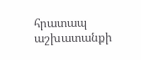հրատապ աշխատանքի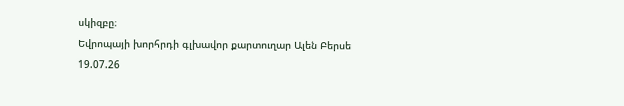սկիզբը։
Եվրոպայի խորհրդի գլխավոր քարտուղար Ալեն Բերսե
19.07.26